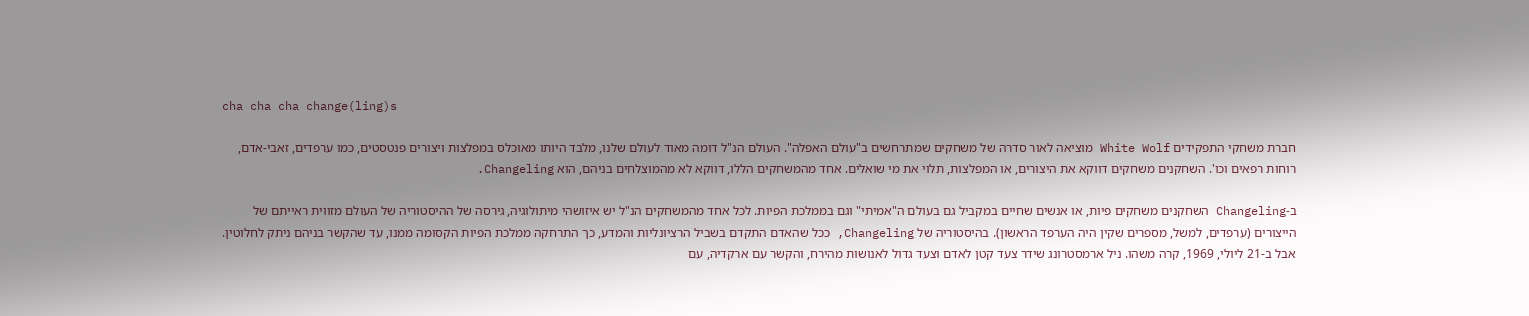cha cha cha change(ling)s

חברת משחקי התפקידים White Wolf מוציאה לאור סדרה של משחקים שמתרחשים ב"עולם האפלה". העולם הנ"ל דומה מאוד לעולם שלנו, מלבד היותו מאוכלס במפלצות ויצורים פנטסטים, כמו ערפדים, זאבי-אדם, רוחות רפאים וכו'. השחקנים משחקים דווקא את היצורים, או המפלצות, תלוי את מי שואלים. אחד מהמשחקים הללו, דווקא לא מהמוצלחים בניהם, הוא Changeling.

ב-Changeling השחקנים משחקים פיות, או אנשים שחיים במקביל גם בעולם ה"אמיתי" וגם בממלכת הפיות. לכל אחד מהמשחקים הנ"ל יש איזושהי מיתולוגיה, גירסה של ההיסטוריה של העולם מזווית ראייתם של הייצורים (ערפדים, למשל, מספרים שקין היה הערפד הראשון). בהיסטוריה של Changeling, ככל שהאדם התקדם בשביל הרציונליות והמדע, כך התרחקה ממלכת הפיות הקסומה ממנו, עד שהקשר בניהם ניתק לחלוטין. אבל ב-21 ליולי, 1969, קרה משהו. ניל ארמסטרונג שידר צעד קטן לאדם וצעד גדול לאנושות מהירח, והקשר עם ארקדיה, עם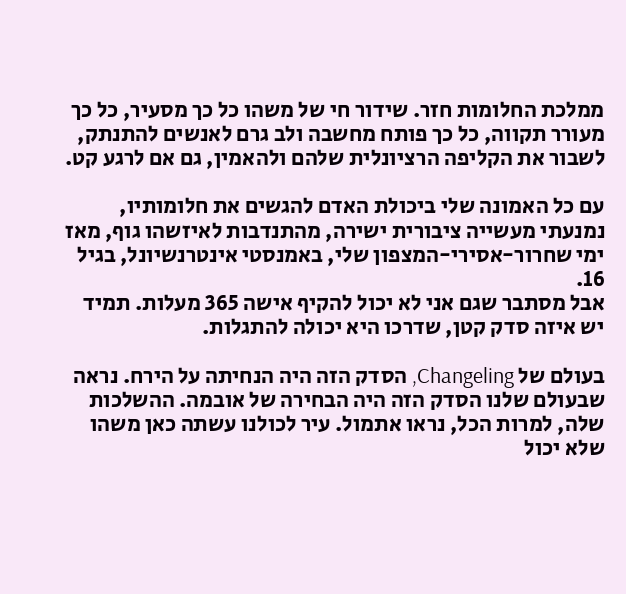ממלכת החלומות חזר. שידור חי של משהו כל כך מסעיר, כל כך מעורר תקווה, כל כך פותח מחשבה ולב גרם לאנשים להתנתק, לשבור את הקליפה הרציונלית שלהם ולהאמין, גם אם לרגע קט.

עם כל האמונה שלי ביכולת האדם להגשים את חלומותיו, נמנעתי מעשייה ציבורית ישירה, מהתנדבות לאיזשהו גוף, מאז ימי שחרור-אסירי-המצפון שלי, באמנסטי אינטרנשיונל, בגיל 16.
אבל מסתבר שגם אני לא יכול להקיף אישה 365 מעלות. תמיד יש איזה סדק קטן, שדרכו היא יכולה להתגלות.

בעולם של Changeling, הסדק הזה היה הנחיתה על הירח. נראה שבעולם שלנו הסדק הזה היה הבחירה של אובמה. ההשלכות שלה, למרות הכל, נראו אתמול. עיר לכולנו עשתה כאן משהו שלא יכול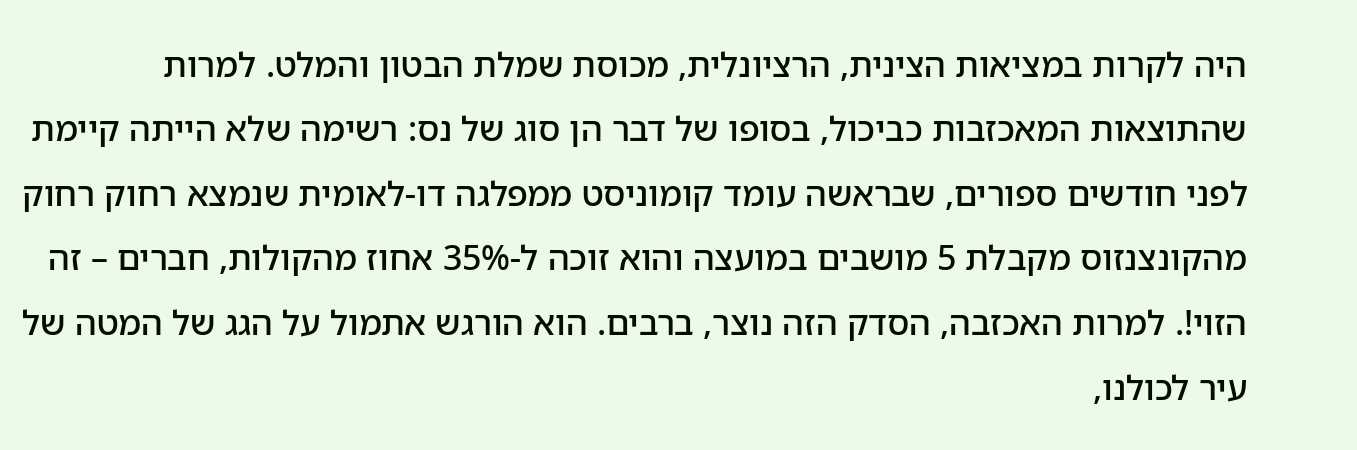היה לקרות במציאות הצינית, הרציונלית, מכוסת שמלת הבטון והמלט. למרות שהתוצאות המאכזבות כביכול, בסופו של דבר הן סוג של נס: רשימה שלא הייתה קיימת לפני חודשים ספורים, שבראשה עומד קומוניסט ממפלגה דו-לאומית שנמצא רחוק רחוק מהקונצנזוס מקבלת 5 מושבים במועצה והוא זוכה ל-35% אחוז מהקולות, חברים – זה הזוי!. למרות האכזבה, הסדק הזה נוצר, ברבים. הוא הורגש אתמול על הגג של המטה של עיר לכולנו,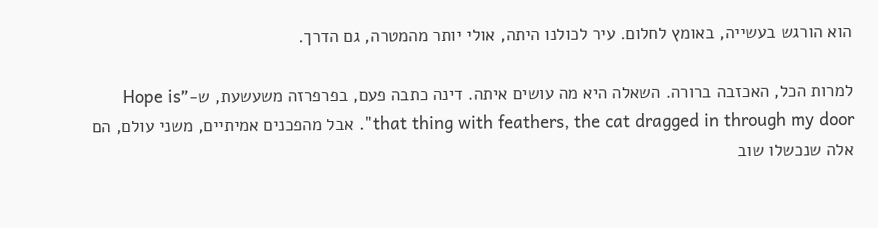הוא הורגש בעשייה, באומץ לחלום. עיר לכולנו היתה, אולי יותר מהמטרה, גם הדרך.

למרות הכל, האכזבה ברורה. השאלה היא מה עושים איתה. דינה כתבה פעם, בפרפרזה משעשעת, ש-"Hope is that thing with feathers, the cat dragged in through my door". אבל מהפכנים אמיתיים, משני עולם, הם אלה שנכשלו שוב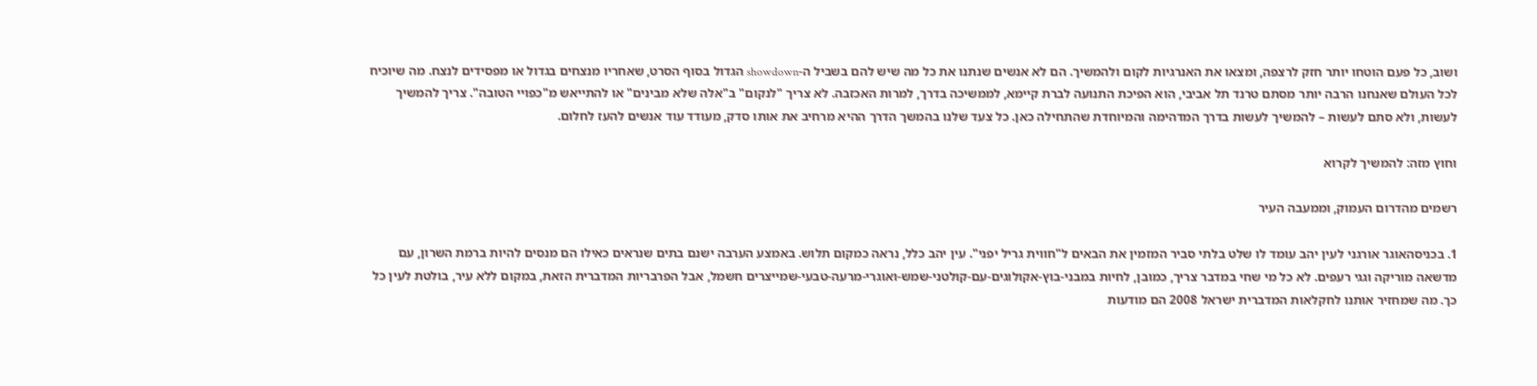ושוב, כל פעם הוטחו יותר חזק לרצפה, ומצאו את האנרגיות לקום ולהמשיך. הם לא אנשים שנתנו את כל מה שיש להם בשביל ה-showdown הגדול בסוף הסרט, שאחריו מנצחים בגדול או מפסידים לנצח. מה שיוכיח לכל העולם שאנחנו הרבה יותר מסתם טרנד תל אביבי, הוא הפיכת התנועה לברת קיימא, לממשיכה בדרך, למרות האכזבה. לא צריך "לנקום" ב"אלה שלא מבינים" או להתייאש מ"כפויי הטובה". צריך להמשיך לעשות, ולא סתם לעשות – להמשיך לעשות בדרך המדהימה והמיוחדת שהתחילה כאן. כל צעד שלנו בהמשך הדרך ההיא מרחיב את אותו סדק, מעודד עוד אנשים להעז לחלום.

וחוץ מזה: להמשיך לקרוא

רשמים מהדרום העמוק, וממעבה העיר

1. בכניסהאוגר אורגני לעין יהב עומד לו שלט בלתי סביר המזמין את הבאים ל"חווית גריל יפני". עין יהב כלל, נראה כמקום תלוש. באמצע הערבה ישנם בתים שנראים כאילו הם מנסים להיות ברמת השרון, עם מדשאה מוריקה וגגי רעפים. לא כל מי שחי במדבר צריך, כמובן, לחיות במבני-בוץ-אקולוגים-עם-קולטני-שמש-ואוגרי-מרעה-טבעי-שמייצרים חשמל, אבל הפרבריות המדברית הזאת, במקום ללא עיר, בולטת לעין כל כך. מה שמחזיר אותנו לחקלאות המדברית ישראל 2008 הם מודעות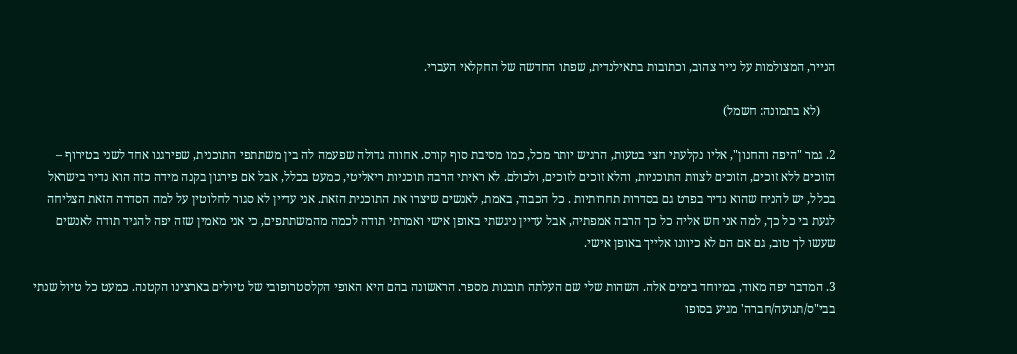הנייר, המצולמות על נייר צהוב, וכתובות בתאילנדית, שפתו החדשה של החקלאי העברי.

     (לא בתמונה: חשמל)

2. גמר "היפה והחנון", אליו נקלעתי חצי בטעות, הרגיש יותר מכל, כמו מסיבת סוף קורס. אחווה גדולה שפעמה לה בין משתתפי התוכנית, שפירגנו אחד לשני בטירוף – הזוכים ללא זוכים, הזוכים לצוות התוכניות, והלא זוכים לזוכים, ולכולם. לא ראיתי הרבה תוכניות ריאליטי, כמעט בכלל, אבל אם פירגון בקנה מידה כזה הוא נדיר בישראל בכלל, יש להניח שהוא נדיר בפרט גם בסדרות תחרותיות . כל הכבוד, באמת, לאנשים שיצרו את התוכנית הזאת. אני עדיין לא סגור לחלוטין על למה הסדרה הזאת הצליחה לגעת בי כל כך, למה אני חש אליה כל כך הרבה אמפתיה, אבל עדיין ניגשתי באופן אישי ואמרתי תודה לכמה מהמשתתפים, כי אני מאמין שזה יפה להגיד תודה לאנשים שעשו לך טוב, גם אם הם לא כיוונו אלייך באופן אישי.

3. המדבר יפה מאוד, במיוחד בימים אלה. השהות שלי שם העלתה תובנות מספר. הראשונה בהם היא האופי הקלסטרופובי של טיולים בארצינו הקטנה. כמעט כל טיול שנתי בבי"ס/תנועה/חברה' מגיע בסופו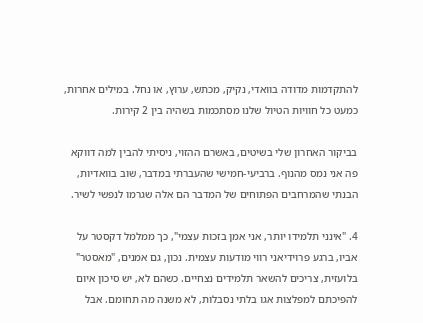להתקדמות מדודה בוואדי, נקיק, מכתש, ערוץ, או נחל. במילים אחרות, כמעט כל חוויות הטיול שלנו מסתכמות בשהיה בין 2 קירות.

בביקור האחרון שלי בשיטים, באשרם ההזוי, ניסיתי להבין למה דווקא פה אני נמס מהנוף. ברביעי-חמישי שהעברתי במדבר, שוב בוואדיות, הבנתי שהמרחבים הפתוחים של המדבר הם אלה שגרמו לנפשי לשיר.

4. "אינני תלמידו יותר, אני אמן בזכות עצמי", כך ממלמל דקסטר על אביו, ברגע פרוידיאני רווי מודעות עצמית. נכון, גם אמנים, "מאסטר" בלועזית, צריכים להשאר תלמידים נצחיים. כשהם לא, יש סיכון איום להפיכתם למפלצות אגו בלתי נסבלות, לא משנה מה תחומם. אבל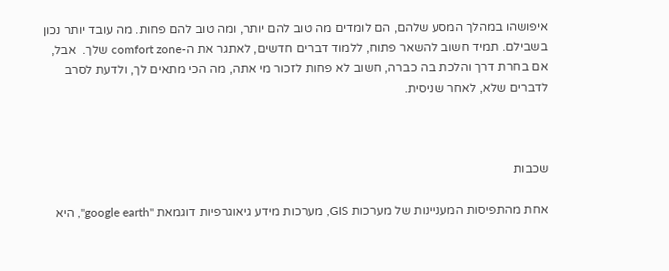איפושהו במהלך המסע שלהם, הם לומדים מה טוב להם יותר, ומה טוב להם פחות. מה עובד יותר נכון בשבילם. תמיד חשוב להשאר פתוח, ללמוד דברים חדשים, לאתגר את ה-comfort zone שלך.  אבל, אם בחרת דרך והלכת בה כברה, חשוב לא פחות לזכור מי אתה, מה הכי מתאים לך, ולדעת לסרב לדברים שלא, לאחר שניסית.



שכבות

אחת מהתפיסות המעניינות של מערכות GIS, מערכות מידע גיאוגרפיות דוגמאת "google earth", היא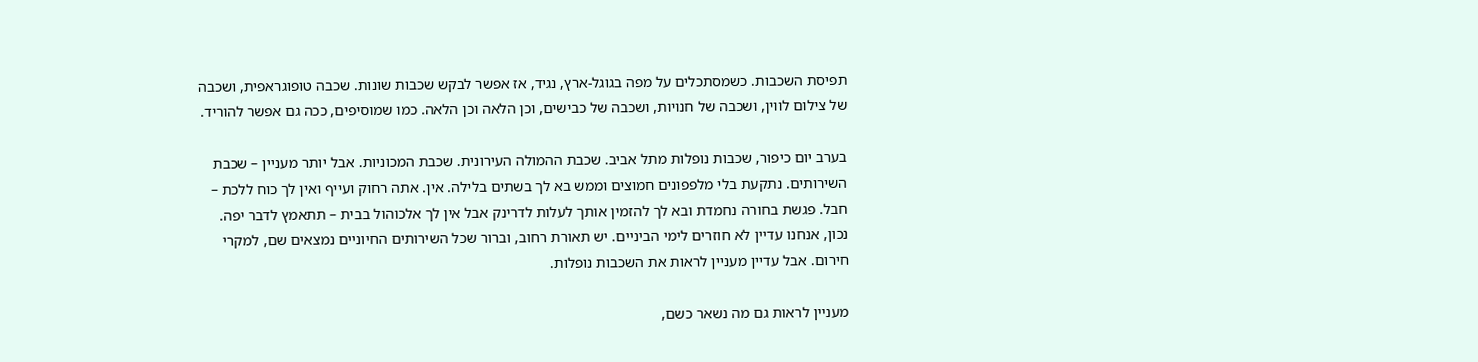תפיסת השכבות. כשמסתכלים על מפה בגוגל-ארץ, נגיד, אז אפשר לבקש שכבות שונות. שכבה טופוגראפית, ושכבה של צילום לווין, ושכבה של חנויות, ושכבה של כבישים, וכן הלאה וכן הלאה. כמו שמוסיפים, ככה גם אפשר להוריד.

בערב יום כיפור, שכבות נופלות מתל אביב. שכבת ההמולה העירונית. שכבת המכוניות. אבל יותר מעניין – שכבת השירותים. נתקעת בלי מלפפונים חמוצים וממש בא לך בשתים בלילה. אין. אתה רחוק ועייף ואין לך כוח ללכת – חבל. פגשת בחורה נחמדת ובא לך להזמין אותך לעלות לדרינק אבל אין לך אלכוהול בבית – תתאמץ לדבר יפה. נכון, אנחנו עדיין לא חוזרים לימי הביניים. יש תאורת רחוב, וברור שכל השירותים החיוניים נמצאים שם, למקרי חירום. אבל עדיין מעניין לראות את השכבות נופלות.

מעניין לראות גם מה נשאר כשם,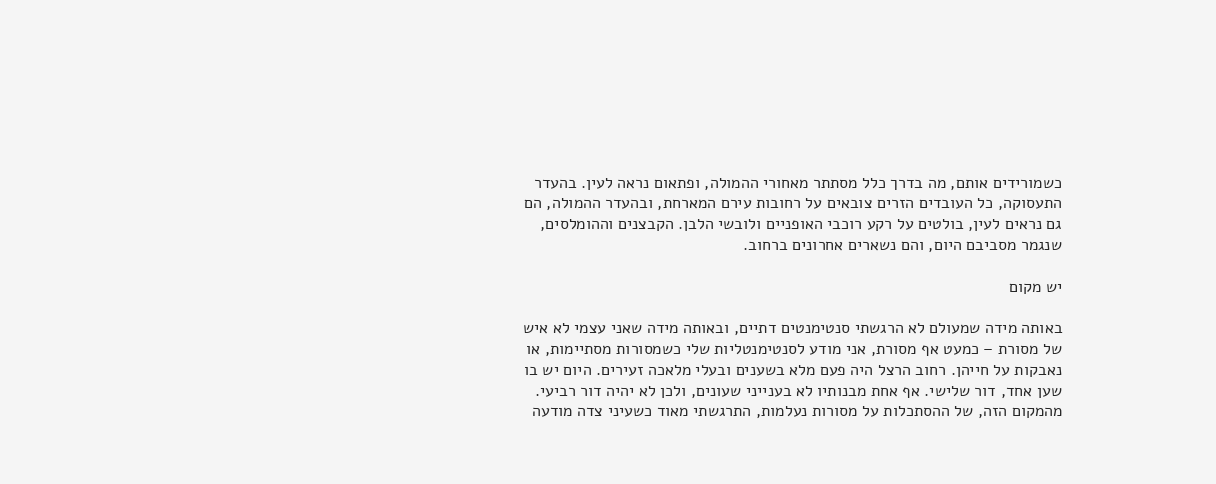כשמורידים אותם, מה בדרך כלל מסתתר מאחורי ההמולה, ופתאום נראה לעין. בהעדר התעסוקה, כל העובדים הזרים צובאים על רחובות עירם המארחת, ובהעדר ההמולה, הם גם נראים לעין, בולטים על רקע רוכבי האופניים ולובשי הלבן. הקבצנים וההומלסים, שנגמר מסביבם היום, והם נשארים אחרונים ברחוב.

יש מקום

באותה מידה שמעולם לא הרגשתי סנטימנטים דתיים, ובאותה מידה שאני עצמי לא איש של מסורת – כמעט אף מסורת, אני מודע לסנטימנטליות שלי כשמסורות מסתיימות, או נאבקות על חייהן. רחוב הרצל היה פעם מלא בשענים ובעלי מלאכה זעירים. היום יש בו שען אחד, דור שלישי. אף אחת מבנותיו לא בענייני שעונים, ולכן לא יהיה דור רביעי. מהמקום הזה, של ההסתכלות על מסורות נעלמות, התרגשתי מאוד כשעיני צדה מודעה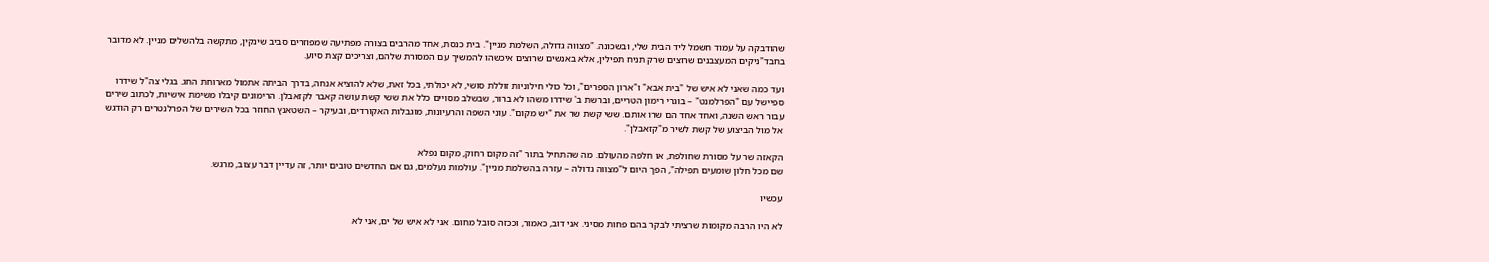שהודבקה על עמוד חשמל ליד הבית שלי, ובשכונה. "מצווה גדולה, השלמת מניין". בית כנסת, אחד מהרבים בצורה מפתיעה שמפוזרים סביב שינקין, מתקשה בלהשלים מניין. לא מדובר בחבד"ניקים המעצבנים שרוצים שרק תניח תפילין, אלא באנשים שרוצים איכשהו להמשיך עם המסורת שלהם, וצריכים קצת סיוע.

ועד כמה שאני לא איש של "בית אבא" ו"ארון הספרים", וכל כולי חילוניות זוללת סושי, לא יכולתי, בכל זאת, שלא להוציא אנחה, בדרך הביתה אתמול מארוחת החג. בגלי צה"ל שידרו ספיישל עם "הפרלמנט" – בוגרי רימון הטריים, וברשת ב' שידרו משהו לא ברור, שבשלב מסויים כלל את ששי קשת עושה קאבר לקזאבלן. הרימונים קיבלו משימת אישיות, לכתוב שירים עבור ראש השנה, ואחד אחד הם שרו אותם. ששי קשת שר את "יש מקום". עוני השפה והרעיונות, מוגבלות האקורדים, ובעיקר – השטאנץ החוזר בכל השירים של הפרלנטרים רק הודגש אל מול הביצוע של קשת לשיר מ"קזאבלן".

הקאזה שר על מסורת שחולפת, או חלפה מהעולם. מה שהתחיל בתור "זה מקום רחוק, מקום נפלא
שם מכל חלון שומעים תפילה", הפך היום ל"מצווה גדולה – עזרה בהשלמת מניין". עולמות נעלמים, גם אם החדשים טובים יותר, זה עדיין דבר עצוב, מרגש.

עכשיו

לא היו הרבה מקומות שרציתי לבקר בהם פחות מסיני. אני דוב, כאמור, וככזה סובל מחום. אני לא איש של ים, אני לא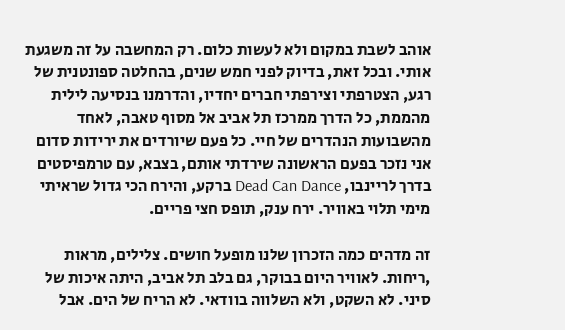אוהב לשבת במקום ולא לעשות כלום. רק המחשבה על זה משגעת אותי. ובכל זאת, בדיוק לפני חמש שנים, בהחלטה ספונטנית של רגע, הצטרפתי וצירפתי חברים יחדיו, והדרמנו בנסיעה לילית מהממת, כל הדרך ממרכז תל אביב אל מסוף טאבה, לאחד מהשבועות הנהדרים של חיי. כל פעם שיורדים את ירידות סדום אני נזכר בפעם הראשונה שירדתי אותם, בצבא, עם טרמפיסטים בדרך לריינבו, Dead Can Dance ברקע, והירח הכי גדול שראיתי מימי תלוי באוויר. ירח ענק, תופס חצי פריים.

זה מדהים כמה הזכרון שלנו מופעל חושים. צלילים, מראות ,ריחות. לאוויר היום בבוקר, גם בלב תל אביב, היתה איכות של סיני. לא השקט, ולא השלווה בוודאי. לא הריח של הים. אבל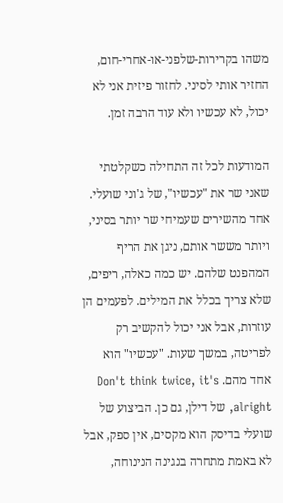משהו בקרירות-שלפני-או-אחרי-חום, החזיר אותי לסיני. לחזור פיזית אני לא יכול, לא עכשיו ולא עוד הרבה זמן.

המודעות לכל זה התחילה כשקלטתי שאני שר את "עכשיו", של ג'וני שועלי. אחד מהשירים שעמיחי שר יותר בסיני, ויותר מששר אותם, ניגן את הריף המהפנט שלהם. יש כמה כאלה, ריפים, שלא צריך בכלל את המילים. לפעמים הן עוזרות, אבל אני יכול להקשיב רק לפריטה, במשך שעות. "עכשיו" הוא אחד מהם. Don't think twice, it's alright, של דילן, גם כן. הביצוע של שועלי בדיסק הוא מקסים, אין ספק, אבל לא באמת מתחרה בנגינה הנינוחה,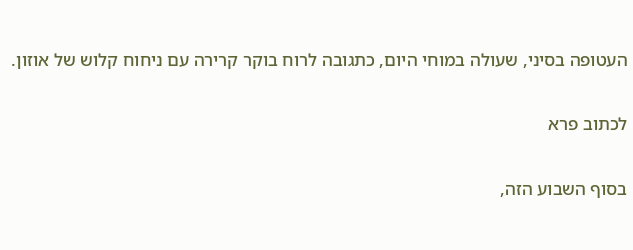העטופה בסיני, שעולה במוחי היום, כתגובה לרוח בוקר קרירה עם ניחוח קלוש של אוזון.

לכתוב פרא

בסוף השבוע הזה,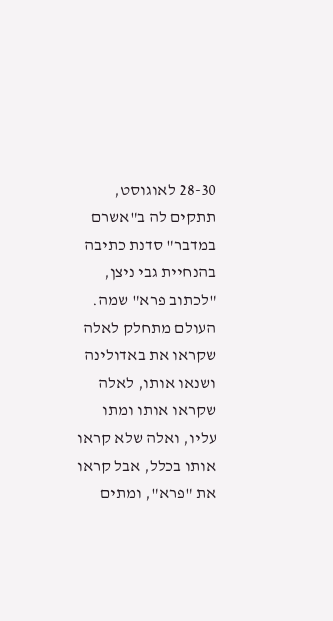28-30 לאוגוסט, תתקים לה ב"אשרם במדבר" סדנת כתיבה בהנחיית גבי ניצן, "לכתוב פרא" שמה. העולם מתחלק לאלה שקראו את באדולינה ושנאו אותו, לאלה שקראו אותו ומתו עליו, ואלה שלא קראו אותו בכלל, אבל קראו את "פרא", ומתים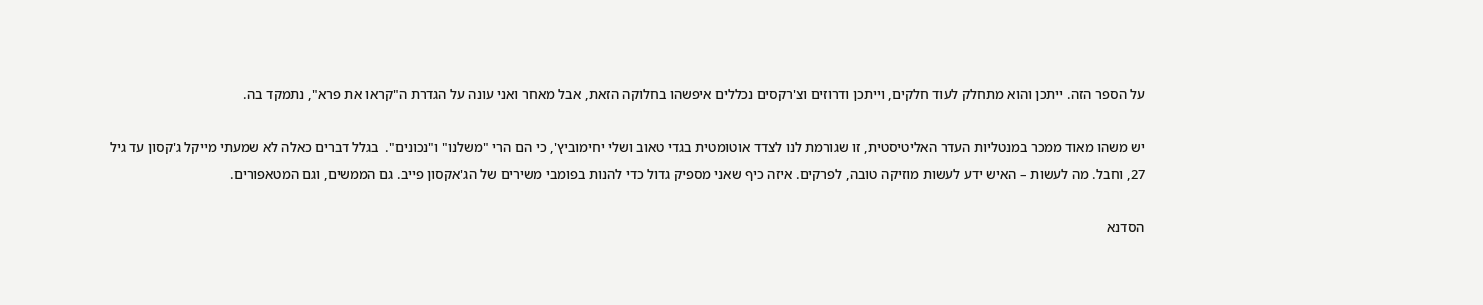על הספר הזה. ייתכן והוא מתחלק לעוד חלקים, וייתכן ודרוזים וצ'רקסים נכללים איפשהו בחלוקה הזאת, אבל מאחר ואני עונה על הגדרת ה"קראו את פרא", נתמקד בה.

יש משהו מאוד ממכר במנטליות העדר האליטיסטית, זו שגורמת לנו לצדד אוטומטית בגדי טאוב ושלי יחימוביץ', כי הם הרי "משלנו" ו"נכונים".  בגלל דברים כאלה לא שמעתי מייקל ג'קסון עד גיל 27, וחבל. מה לעשות – האיש ידע לעשות מוזיקה טובה, לפרקים. איזה כיף שאני מספיק גדול כדי להנות בפומבי משירים של הג'אקסון פייב. גם הממשים, וגם המטאפורים.

הסדנא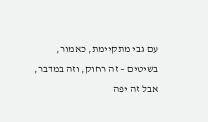עם גבי מתקיימת, כאמור, בשיטים – זה רחוק, וזה במדבר, אבל זה יפה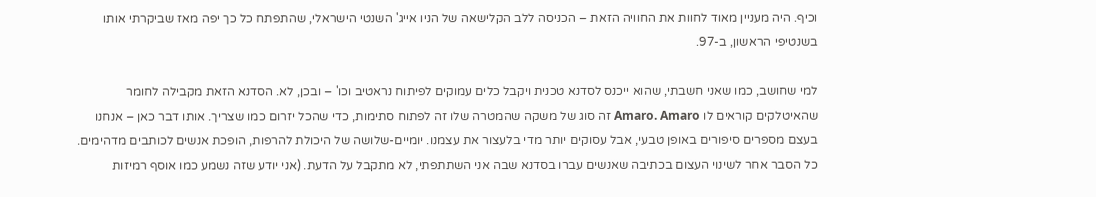וכיף. היה מעניין מאוד לחוות את החוויה הזאת – הכניסה ללב הקלישאה של הניו אייג' השנטי הישראלי, שהתפתח כל כך יפה מאז שביקרתי אותו בשנטיפי הראשון, ב-97.

למי שחושב, כמו שאני חשבתי, שהוא ייכנס לסדנא טכנית ויקבל כלים עמוקים לפיתוח נראטיב וכו' – ובכן, לא. הסדנא הזאת מקבילה לחומר שהאיטלקים קוראים לו Amaro. Amaro זה סוג של משקה שהמטרה שלו זה לפתוח סתימות, כדי שהכל יזרום כמו שצריך. אותו דבר כאן – אנחנו בעצם מספרים סיפורים באופן טבעי, אבל עסוקים יותר מדי בלעצור את עצמנו. יומיים-שלושה של היכולת להרפות, הופכת אנשים לכותבים מדהימים. כל הסבר אחר לשינוי העצום בכתיבה שאנשים עברו בסדנא שבה אני השתתפתי, לא מתקבל על הדעת. (אני יודע שזה נשמע כמו אוסף רמיזות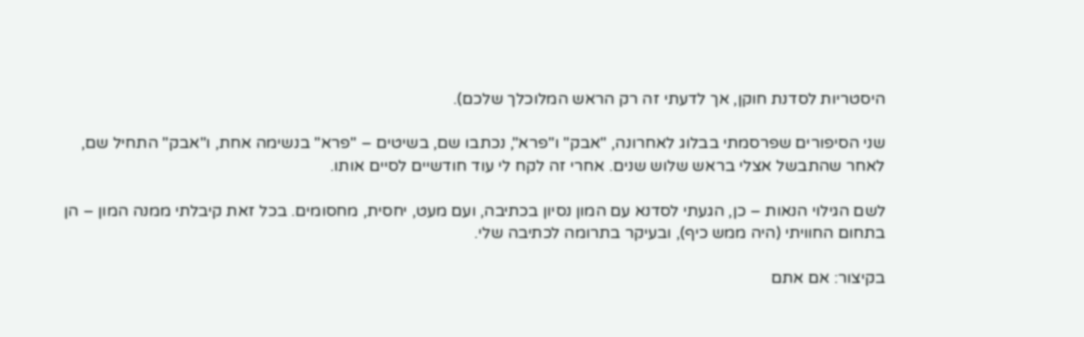היסטריות לסדנת חוקן, אך לדעתי זה רק הראש המלוכלך שלכם).

שני הסיפורים שפרסמתי בבלוג לאחרונה, "אבק" ו"פרא", נכתבו שם, בשיטים – "פרא" בנשימה אחת, ו"אבק" התחיל שם, לאחר שהתבשל אצלי בראש שלוש שנים. אחרי זה לקח לי עוד חודשיים לסיים אותו.

לשם הגילוי הנאות – כן, הגעתי לסדנא עם המון נסיון בכתיבה, ועם מעט, יחסית, מחסומים. בכל זאת קיבלתי ממנה המון – הן בתחום החוויתי (היה ממש כיף), ובעיקר בתרומה לכתיבה שלי.

בקיצור: אם אתם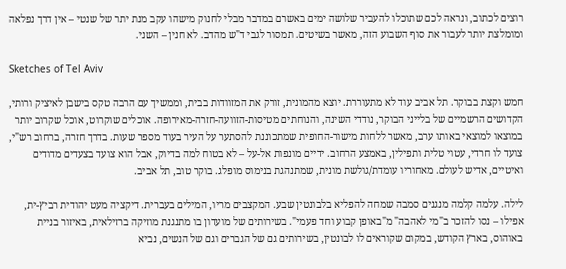רוצים לכתוב, ונראה לכם שתוכלו להעביר שלושה ימים באשרם במדבר מבלי לחנוק מישהו עקב מנת יתר של שנטי – אין דרך נפלאה ומומלצת יותר לעבור את סוף השבוע הזה, מאשר בשיטים. תמסור לגבי ד"ש מהדב. לא חנין – השני.

Sketches of Tel Aviv

חמש וקצת בבוקר. תל אביב עוד לא מתעוררת. יוצא מהמונית, זורק את המזוודות בבית, וממשיך עם הרבה טקס בישבן לאיציק ורותי, הקדושים הרשמיים של בלייני הבוקר, נודדי השינה, והנוחתים מטיסות-הזוועה-חזרה-מאירופה. אוכלים שוקרוט, אוכל שקרוב יותר במוצאו למוצאי באותו ערב, מאשר ללחות מישור-החופית שמתכוננת להסתער על העיר בעוד מספר שעות. בדרך חזרה, ברחוב רש"י, צועד לו חרדי, עטוי טלית ותפילין, באמצע הרחוב. ידיים מונפות אל-על – לא בטוח למה בדיוק, אבל הוא צועד בצעדים מדודים ואיטיים, אדיש לעולם. מאחוריו עומדת/גולשת מונית, שמתנהגת בנימוס מופלג. בוקר טוב, תל אביב.

לילה. עלמה קלמה מנגנים סמבה שמחה להפליא בלבונטין שבע. המקצבים מריו, המילים בעברית. דיקציה מעט יהודית רביץ-ית, אפילו – נסו להזכר ב"מי לאהבה" מ"באופן קבוע וחד פעמי". בשירותים של מועדון בו מתנגנת מוזיקה ברזילאית, באיזור בניית באוהוס, בארץ הקודש, במקום שקוראים לו לבונטין, בשירותים גם של הגברים וגם של הנשים, נביא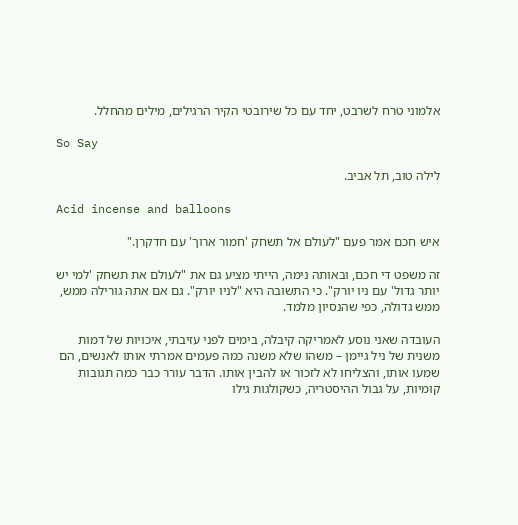אלמוני טרח לשרבט, יחד עם כל שירובטי הקיר הרגילים, מילים מהחלל.

So Say

לילה טוב, תל אביב.

Acid incense and balloons

איש חכם אמר פעם "לעולם אל תשחק 'חמור ארוך' עם חדקרן."

זה משפט די חכם, ובאותה נימה, הייתי מציע גם את "לעולם את תשחק 'למי יש יותר גדול' עם ניו יורק". כי התשובה היא "לניו יורק". גם אם אתה גורילה ממש, ממש גדולה, כפי שהנסיון מלמד.

העובדה שאני נוסע לאמריקה קיבלה, בימים לפני עזיבתי, איכויות של דמות משנית של ניל גיימן – משהו שלא משנה כמה פעמים אמרתי אותו לאנשים, הם שמעו אותו, והצליחו לא לזכור או להבין אותו. הדבר עורר כבר כמה תגובות קומיות, על גבול ההיסטריה, כשקולגות גילו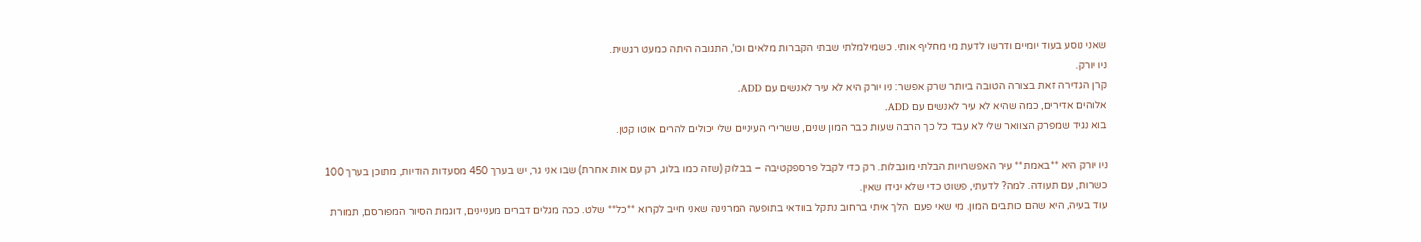שאני נוסע בעוד יומיים ודרשו לדעת מי מחליף אותי. כשמילמלתי שבתי הקברות מלאים וכו', התגובה היתה כמעט רגשית.
ניו יורק.
קרן הגדירה זאת בצורה הטובה ביותר שרק אפשר: ניו יורק היא לא עיר לאנשים עם ADD.
אלוהים אדירים, כמה שהיא לא עיר לאנשים עם ADD.
בוא נגיד שמפרק הצוואר שלי לא עבד כל כך הרבה שעות כבר המון שנים, ששרירי העיניים שלי יכולים להרים אוטו קטן.

ניו יורק היא **באמת** עיר האפשרויות הבלתי מוגבלות. רק כדי לקבל פרספקטיבה – בבלוק (שזה כמו בלוג, רק עם אות אחרת) שבו אני גר, יש בערך 450 מסעדות הודיות, מתוכן בערך 100 כשרות, עם תעודה. למה? לדעתי, פשוט כדי שלא יגידו שאין.
עוד בעיה, היא שהם כותבים המון. מי שאי פעם  הלך איתי ברחוב נתקל בוודאי בתופעה המרנינה שאני חייב לקרוא **כל** שלט. ככה מגלים דברים מעניינים, דוגמת הסיור המפורסם, תמורת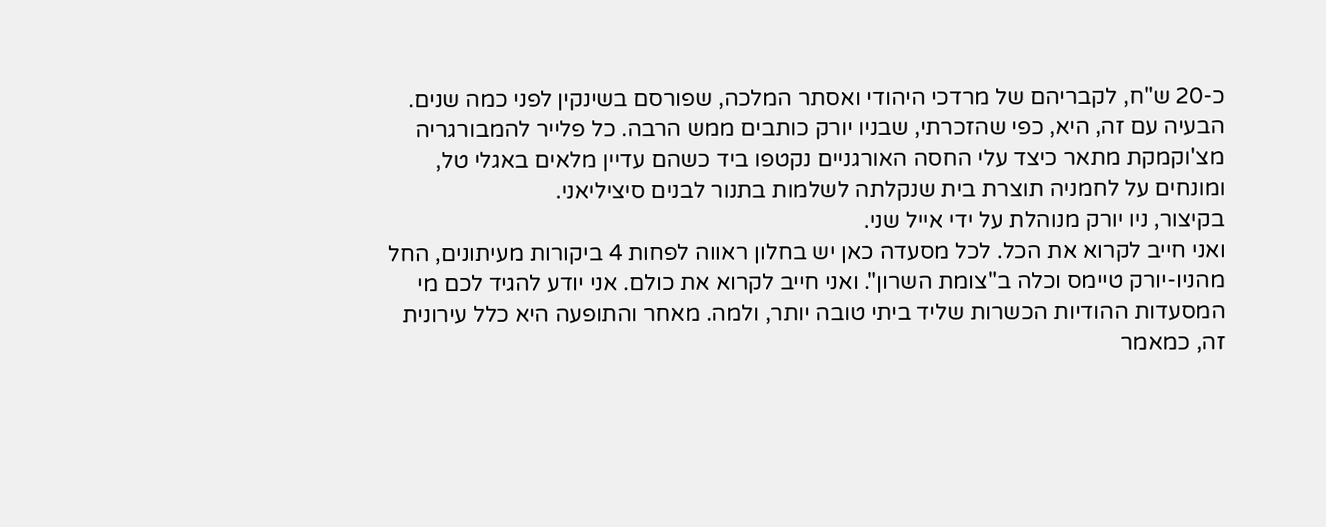כ-20 ש"ח, לקבריהם של מרדכי היהודי ואסתר המלכה, שפורסם בשינקין לפני כמה שנים. הבעיה עם זה, היא, כפי שהזכרתי, שבניו יורק כותבים ממש הרבה. כל פלייר להמבורגריה מצ'וקמקת מתאר כיצד עלי החסה האורגניים נקטפו ביד כשהם עדיין מלאים באגלי טל, ומונחים על לחמניה תוצרת בית שנקלתה לשלמות בתנור לבנים סיציליאני.
בקיצור, ניו יורק מנוהלת על ידי אייל שני.
ואני חייב לקרוא את הכל. לכל מסעדה כאן יש בחלון ראווה לפחות 4 ביקורות מעיתונים, החל מהניו-יורק טיימס וכלה ב"צומת השרון". ואני חייב לקרוא את כולם. אני יודע להגיד לכם מי המסעדות ההודיות הכשרות שליד ביתי טובה יותר, ולמה. מאחר והתופעה היא כלל עירונית זה, כמאמר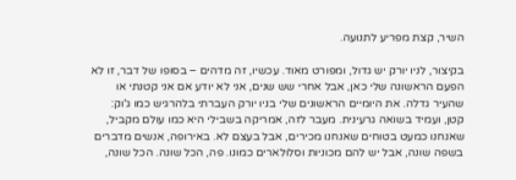השיר, קצת מפריע לתנועה.

בקיצור, לניו יורק יש גדול, ומפורט מאוד. עכשיו, זה מדהים – בסופו של דבר, זו לא הפעם הראשונה שלי כאן, אבל אחרי שש שנים, אני לא יודע אם אני קטנתי או שהעיר גדלה. את היומיים הראשונים שלי בניו יורק העברתי בלהרגיש כמו ג'וק: קטן, ועמיד בשואה גרעינית. מעבר לזה, אמריקה בשבילי היא כמו עולם מקביל, שאנחנו כמעט בטוחים שאנחנו מכירים, אבל בעצם לא. באירופה, אנשים מדברים בשפה שונה, אבל יש להם מכוניות וסלולארים כמונו. פה, הכל שונה. הכל שונה,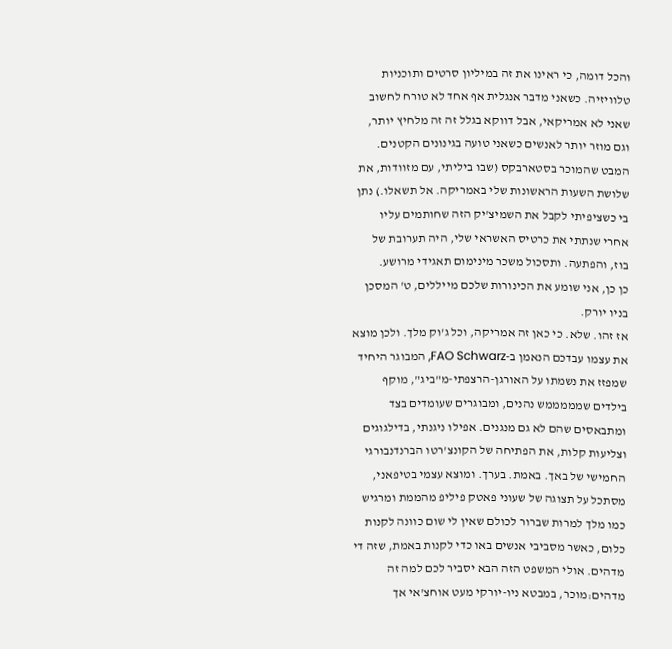והכל דומה, כי ראינו את זה במיליון סרטים ותוכניות טלוויזיה. כשאני מדבר אנגלית אף אחד לא טורח לחשוב שאני לא אמריקאי, אבל דווקא בגלל זה זה מלחיץ יותר, וגם מוזר יותר לאנשים כשאני טועה בגינונים הקטנים. המבט שהמוכר בסטארבקס (שבו ביליתי, עם מזוודות, את שלושת השעות הראשונות שלי באמריקה. אל תשאלו.) נתן בי כשציפיתי לקבל את השמיצ'יק הזה שחותמים עליו אחרי שנתתי את כרטיס האשראי שלי, היה תערובת של בוז, והפתעה. ותסכול משכר מינימום תאגידי מרושע.
כן כן, אני שומע את הכינורות שלכם מייללים, ט' המסכן בניו יורק.
אז זהו. שלא. כי כאן זה אמריקה, וכל ג'וק מלך. ולכן מוצא את עצמו עבדכם הנאמן ב-FAO Schwarz, המבוגר היחיד שמפזז את נשמתו על האורגן-הרצפתי-מ"ביג", מוקף בילדים שמממממש נהנים, ומבוגרים שעומדים בצד ומתבאסים שהם לא גם מנגנים. אפילו ניגנתי, בדילגוגים וצליעות קלות, את הפתיחה של הקונצ'רטו הברנדנבורגי החמישי של באך. באמת. בערך. ומוצא עצמי בטיפאני, מסתכל על תצוגה של שעוני פאטק פיליפ מהממת ומרגיש כמו מלך למרות שברור לכולם שאין לי שום כוונה לקנות כלום, כאשר מסביבי אנשים באו כדי לקנות באמת, שזה די מדהים. אולי המשפט הזה הבא יסביר לכם למה זה מדהים:מוכר, במבטא ניו-יורקי מעט אוחצ'אי אך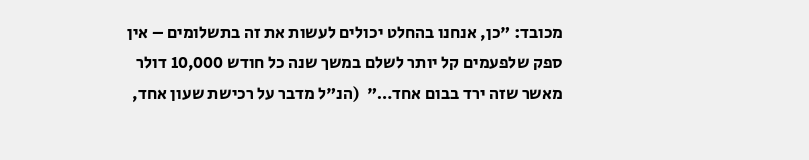מכובד: "כן, אנחנו בהחלט יכולים לעשות את זה בתשלומים – אין ספק שלפעמים קל יותר לשלם במשך שנה כל חודש 10,000 דולר מאשר שזה ירד בבום אחד…"  (הנ"ל מדבר על רכישת שעון אחד,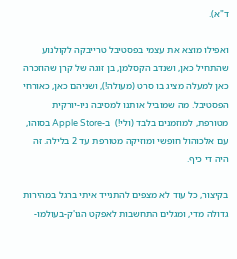ד"א).

ואפילו מוצא את עצמי בפסטיבל טרייבקה לקולנוע שהתחיל כאן, ושנדב הקסלמן, בן זוגה של קרן שהוזכרה כאן למעלה מציג בו סרט (מעולה!), ושניהם כאן, כאורחי הפסטיבל. מה שמוביל אותנו למסיבה ניו-יורקית מטורפת, למוזמנים בלבד (ולי!)  ב-Apple Store בסוהו, עם אלכוהול חופשי ומוזיקה מטורפת עד 2 בלילה. זה היה די כיף.

בקיצור, כל עוד לא מצפים להתנייד איתי ברגל במהירות גדולה מדי, ומגלים התחשבות לאפקט הגו'ק-בעולמו-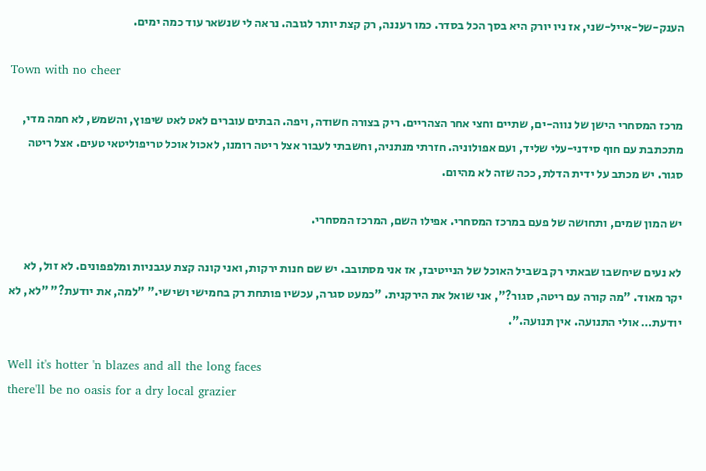הענק-של-אייל-שני, אז ניו יורק היא בסך הכל בסדר. כמו רעננה, רק קצת יותר לגובה. נראה לי שנשאר עוד כמה ימים.

Town with no cheer

מרכז המסחרי הישן של נווה-ים, שתיים וחצי אחר הצהריים. ריק בצורה חשודה, ויפה. הבתים עוברים לאט לאט שיפוץ, והשמש, לא חמה מדי, מתכתבת עם חוף סידני-עלי שליד, ועם אפולוניה. חזרתי מנתניה, וחשבתי לעבור אצל ריטה רומנו, לאכול אוכל טריפוליטאי טעים. אצל ריטה סגור. יש מכתב על ידית הדלת, ככה שזה לא מהיום.

יש המון שמים, ותחושה של פעם במרכז המסחרי. אפילו השם, המרכז המסחרי.

לא נעים שיחשבו שבאתי רק בשביל האוכל של הנייטיבז, אז אני מסתובב. יש שם חנות ירקות, ואני קונה קצת עגבניות ומלפפונים. לא זול, לא יקר מאוד. "מה קורה עם ריטה, סגור?", אני שואל את הירקנית. "כמעט סגרה, עכשיו פותחת רק בחמישי ושישי." "למה, את יודעת?" "לא, לא יודעת… אולי התנועה. אין תנועה.".

Well it's hotter 'n blazes and all the long faces
there'll be no oasis for a dry local grazier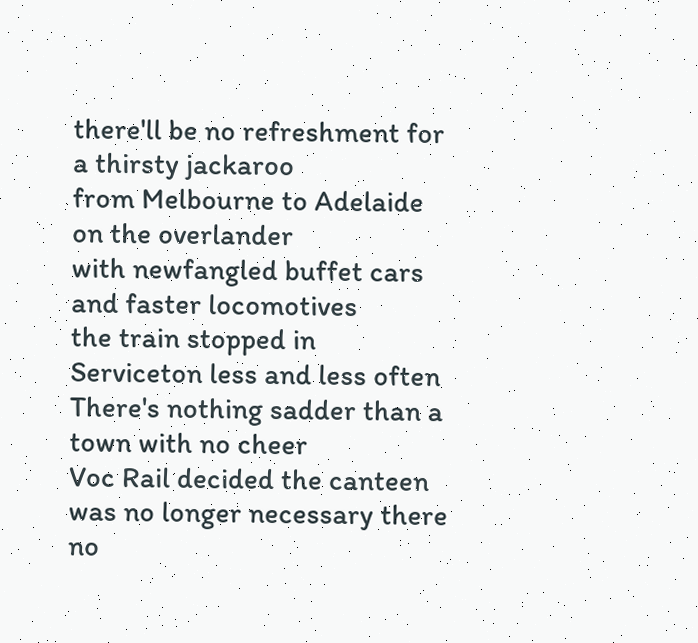there'll be no refreshment for a thirsty jackaroo
from Melbourne to Adelaide on the overlander
with newfangled buffet cars and faster locomotives
the train stopped in Serviceton less and less often
There's nothing sadder than a town with no cheer
Voc Rail decided the canteen was no longer necessary there
no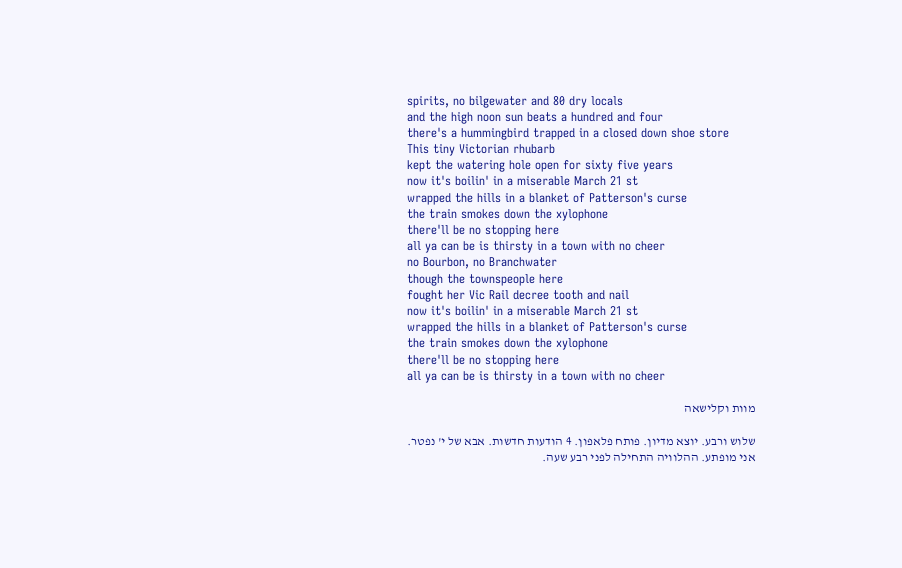spirits, no bilgewater and 80 dry locals
and the high noon sun beats a hundred and four
there's a hummingbird trapped in a closed down shoe store
This tiny Victorian rhubarb
kept the watering hole open for sixty five years
now it's boilin' in a miserable March 21 st
wrapped the hills in a blanket of Patterson's curse
the train smokes down the xylophone
there'll be no stopping here
all ya can be is thirsty in a town with no cheer
no Bourbon, no Branchwater
though the townspeople here
fought her Vic Rail decree tooth and nail
now it's boilin' in a miserable March 21 st
wrapped the hills in a blanket of Patterson's curse
the train smokes down the xylophone
there'll be no stopping here
all ya can be is thirsty in a town with no cheer

מוות וקלישאה

שלוש ורבע. יוצא מדיון. פותח פלאפון. 4 הודעות חדשות. אבא של י' נפטר. אני מופתע. ההלוויה התחילה לפני רבע שעה.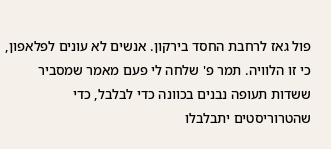פול גאז לרחבת החסד בירקון. אנשים לא עונים לפלאפון, כי זו הלוויה. תמר פ' שלחה לי פעם מאמר שמסביר ששדות תעופה נבנים בכוונה כדי לבלבל, כדי שהטרוריסטים יתבלבלו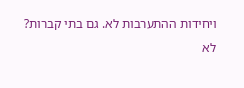ויחידות ההתערבות לא. גם בתי קברות? לא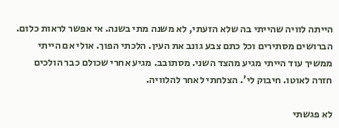הייתה לוויה שהייתי בה שלא הזעתי, לא משנה מתי בשנה. אי אפשר לראות כלום. הברושים מסתירים וכל כתם צבע גונב את העין. הלכתי הפוך. אולי אם הייתי ממשיך עוד הייתי מגיע מהצד השני. מסתובב. מגיע אחרי שכולם כבר הולכים חזרה לאוטו. חיבוק לי'. הצלחתי לאחר להלוויה.

לא פגשתי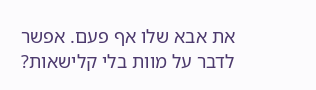את אבא שלו אף פעם. אפשר לדבר על מוות בלי קלישאות?